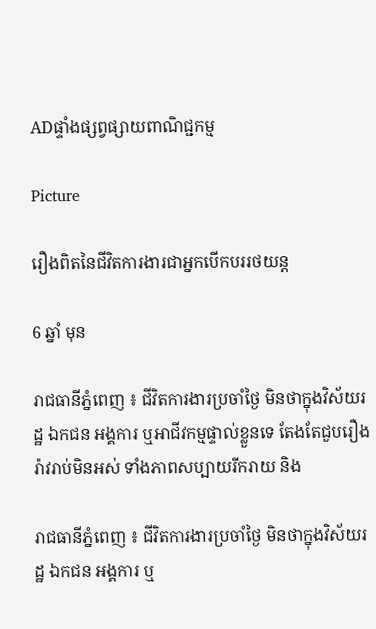ADផ្ទាំងផ្សព្វផ្សាយពាណិជ្ជកម្ម

Picture

រឿងពិតនៃជីវិតការងារជាអ្នកបើកបររថយន្ដ

6 ឆ្នាំ មុន

រាជធានីភ្នំពេញ ៖ ជីវិតការងារប្រចាំថ្ងៃ មិនថាក្នុងវិស័យរដ្ឋ ឯកជន អង្គការ ឬអាជីវកម្មផ្ទាល់ខ្លួនទេ តែងតែជួបរឿងរ៉ាវរាប់មិនអស់ ទាំងភាពសប្បាយរីករាយ និង

រាជធានីភ្នំពេញ ៖ ជីវិតការងារប្រចាំថ្ងៃ មិនថាក្នុងវិស័យរដ្ឋ ឯកជន អង្គការ ឬ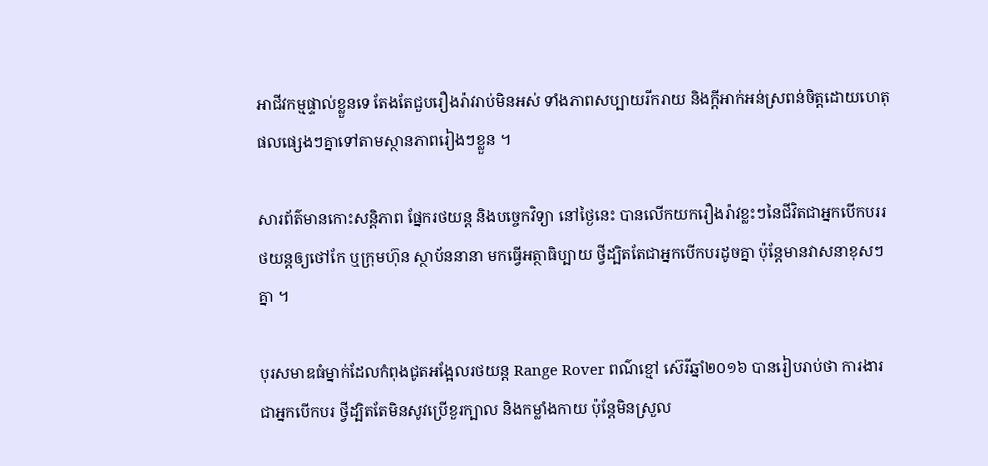អាជីវកម្មផ្ទាល់ខ្លួនទេ តែងតែជួបរឿងរ៉ាវរាប់មិនអស់ ទាំងភាពសប្បាយរីករាយ និងក្ដីអាក់អន់ស្រពន់ចិត្តដោយហេតុផលផ្សេងៗគ្នាទៅតាមស្ថានភាពរៀងៗខ្លួន ។

សារព័ត៌មានកោះសន្ដិភាព ផ្នែករថយន្ដ និងបច្ចេកវិទ្យា នៅថ្ងៃនេះ បានលើកយករឿងរ៉ាវខ្លះៗនៃជីវិតជាអ្នកបើកបររថយន្ដឲ្យថៅកែ ឬក្រុមហ៊ុន ស្ថាប័ននានា មកធ្វើអត្ថាធិប្បាយ ថ្វីដ្បិតតែជាអ្នកបើកបរដូចគ្នា ប៉ុន្ដែមានវាសនាខុសៗគ្នា ។

បុរសមាឌធំម្នាក់ដែលកំពុងជូតអង្អែលរថយន្ដ Range Rover ពណ៌ខ្មៅ ស៊េរីឆ្នាំ២០១៦ បានរៀបរាប់ថា ការងារជាអ្នកបើកបរ ថ្វីដ្បិតតែមិនសូវប្រើខួរក្បាល និងកម្លាំងកាយ ប៉ុន្ដែមិនស្រួល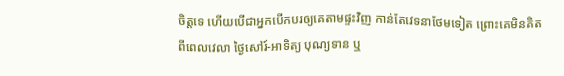ចិត្តទេ ហើយបើជាអ្នកបើកបរឲ្យគេតាមផ្ទះវិញ កាន់តែវេទនាថែមទៀត ព្រោះគេមិនគិតពីពេលវេលា ថ្ងៃសៅរ៍-អាទិត្យ បុណ្យទាន ឬ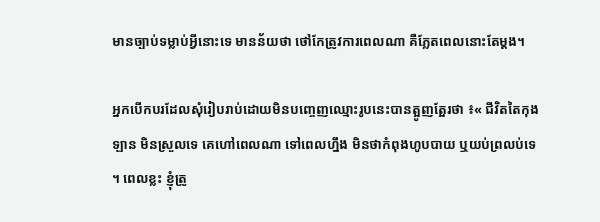មានច្បាប់ទម្លាប់អ្វីនោះទេ មានន័យថា ថៅកែត្រូវការពេលណា គឺភ្លែតពេលនោះតែម្ដង។

អ្នកបើកបរដែលសុំរៀបរាប់ដោយមិនបញ្ចេញឈ្មោះរូបនេះបានត្អូញត្អែរថា ៖« ជីវិតតៃកុងឡាន មិនស្រួលទេ គេហៅពេលណា ទៅពេលហ្នឹង មិនថាកំពុងហូបបាយ ឬយប់ព្រលប់ទេ ។ ពេលខ្លះ ខ្ញុំត្រូ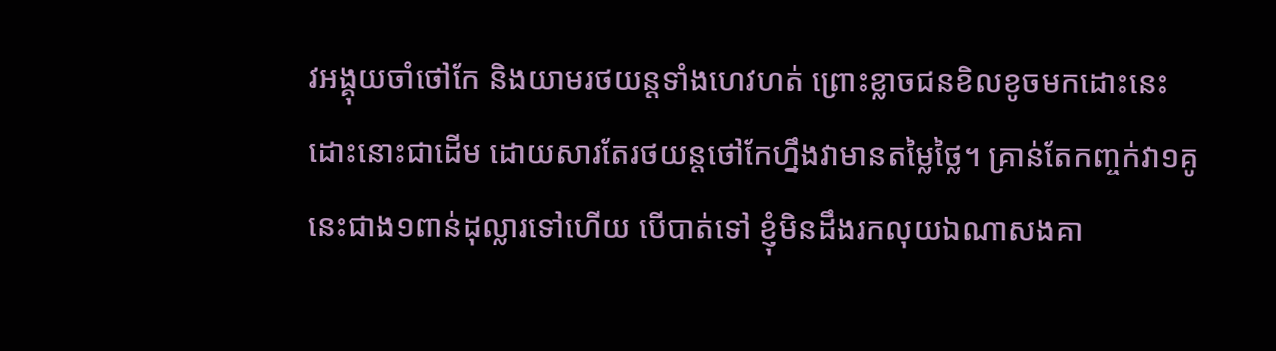វអង្គុយចាំថៅកែ និងយាមរថយន្ដទាំងហេវហត់ ព្រោះខ្លាចជនខិលខូចមកដោះនេះ ដោះនោះជាដើម ដោយសារតែរថយន្ដថៅកែហ្នឹងវាមានតម្លៃថ្លៃ។ គ្រាន់តែកញ្ចក់វា១គូនេះជាង១ពាន់ដុល្លារទៅហើយ បើបាត់ទៅ ខ្ញុំមិនដឹងរកលុយឯណាសងគា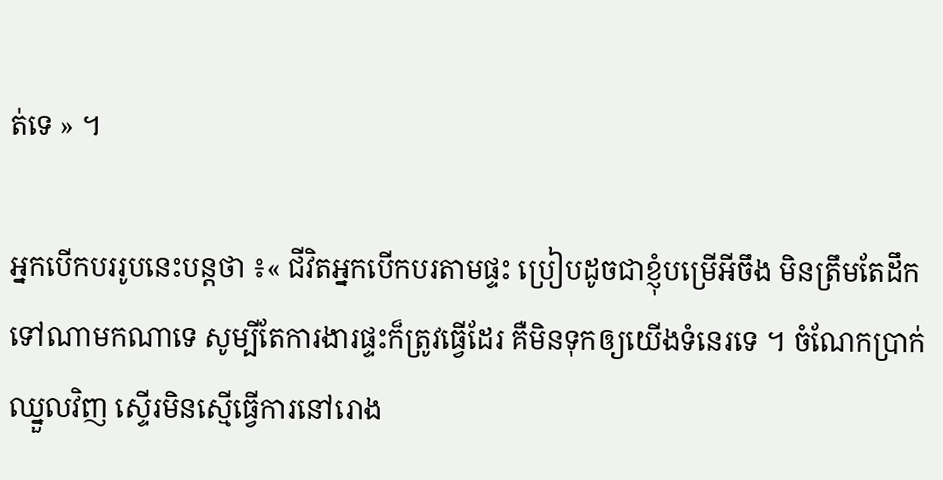ត់ទេ » ។

អ្នកបើកបររូបនេះបន្ដថា ៖« ជីវិតអ្នកបើកបរតាមផ្ទះ ប្រៀបដូចជាខ្ញុំបម្រើអីចឹង មិនត្រឹមតែដឹកទៅណាមកណាទេ សូម្បីតែការងារផ្ទះក៏ត្រូវធ្វើដែរ គឺមិនទុកឲ្យយើងទំនេរទេ ។ ចំណែកប្រាក់ឈ្នួលវិញ ស្ទើរមិនស្មើធ្វើការនៅរោង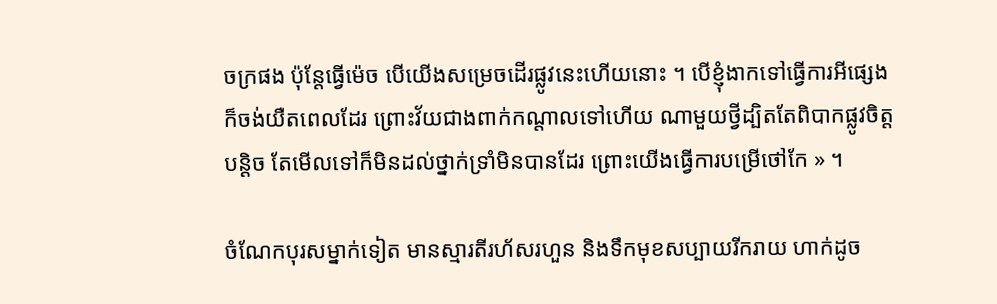ចក្រផង ប៉ុន្ដែធ្វើម៉េច បើយើងសម្រេចដើរផ្លូវនេះហើយនោះ ។ បើខ្ញុំងាកទៅធ្វើការអីផ្សេង ក៏ចង់យឺតពេលដែរ ព្រោះវ័យជាងពាក់កណ្ដាលទៅហើយ ណាមួយថ្វីដ្បិតតែពិបាកផ្លូវចិត្តបន្ដិច តែមើលទៅក៏មិនដល់ថ្នាក់ទ្រាំមិនបានដែរ ព្រោះយើងធ្វើការបម្រើថៅកែ » ។

ចំណែកបុរសម្នាក់ទៀត មានស្មារតីរហ័សរហួន និងទឹកមុខសប្បាយរីករាយ ហាក់ដូច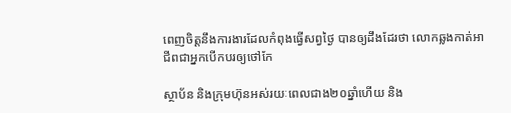ពេញចិត្តនឹងការងារដែលកំពុងធ្វើសព្វថ្ងៃ បានឲ្យដឹងដែរថា លោកឆ្លងកាត់អាជីពជាអ្នកបើកបរឲ្យថៅកែ

ស្ថាប័ន និងក្រុមហ៊ុនអស់រយៈពេលជាង២០ឆ្នាំហើយ និង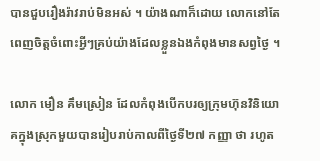បានជួបរឿងរ៉ាវរាប់មិនអស់ ។ យ៉ាងណាក៏ដោយ លោកនៅតែពេញចិត្តចំពោះអ្វីៗគ្រប់យ៉ាងដែលខ្លួនឯងកំពុងមានសព្វថ្ងៃ ។

លោក មឿន គឹមស្រៀន ដែលកំពុងបើកបរឲ្យក្រុមហ៊ុនវិនិយោគក្នុងស្រុកមួយបានរៀបរាប់កាលពីថ្ងៃទី២៧ កញ្ញា ថា រហូត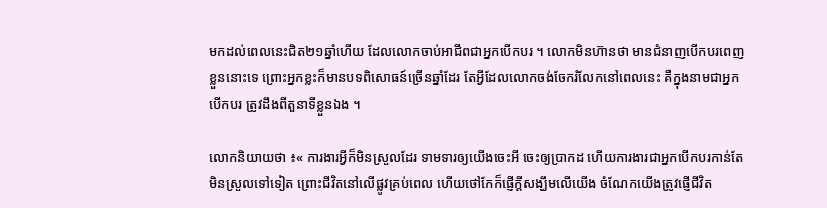មកដល់ពេលនេះជិត២១ឆ្នាំហើយ ដែលលោកចាប់អាជីពជាអ្នកបើកបរ ។ លោកមិនហ៊ានថា មានជំនាញបើកបរពេញខ្លួននោះទេ ព្រោះអ្នកខ្លះក៏មានបទពិសោធន៍ច្រើនឆ្នាំដែរ តែអ្វីដែលលោកចង់ចែករំលែកនៅពេលនេះ គឺក្នុងនាមជាអ្នកបើកបរ ត្រូវដឹងពីតួនាទីខ្លួនឯង ។

លោកនិយាយថា ៖« ការងារអ្វីក៏មិនស្រួលដែរ ទាមទារឲ្យយើងចេះអី ចេះឲ្យប្រាកដ ហើយការងារជាអ្នកបើកបរកាន់តែមិនស្រួលទៅទៀត ព្រោះជីវិតនៅលើផ្លូវគ្រប់ពេល ហើយថៅកែក៏ផ្ញើក្ដីសង្ឃឹមលើយើង ចំណែកយើងត្រូវផ្ញើជីវិត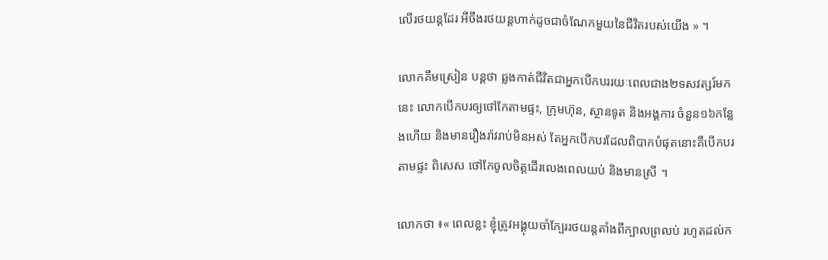លើរថយន្ដដែរ អីចឹងរថយន្ដហាក់ដូចជាចំណែកមួយនៃជីវិតរបស់យើង » ។

លោកគឹមស្រៀន បន្ដថា ឆ្លងកាត់ជីវិតជាអ្នកបើកបររយៈពេលជាង២ទសវត្សរ៍មកនេះ លោកបើកបរឲ្យថៅកែតាមផ្ទះ, ក្រុមហ៊ុន, ស្ថានទូត និងអង្គការ ចំនួន១៦កន្លែងហើយ និងមានរឿងរ៉ាវរាប់មិនអស់ តែអ្នកបើកបរដែលពិបាកបំផុតនោះគឺបើកបរតាមផ្ទះ ពិសេស ថៅកែចូលចិត្តដើរលេងពេលយប់ និងមានស្រី ។

លោកថា ៖« ពេលខ្លះ ខ្ញុំត្រូវអង្គុយចាំក្បែររថយន្ដតាំងពីក្បាលព្រលប់ រហូតដល់ក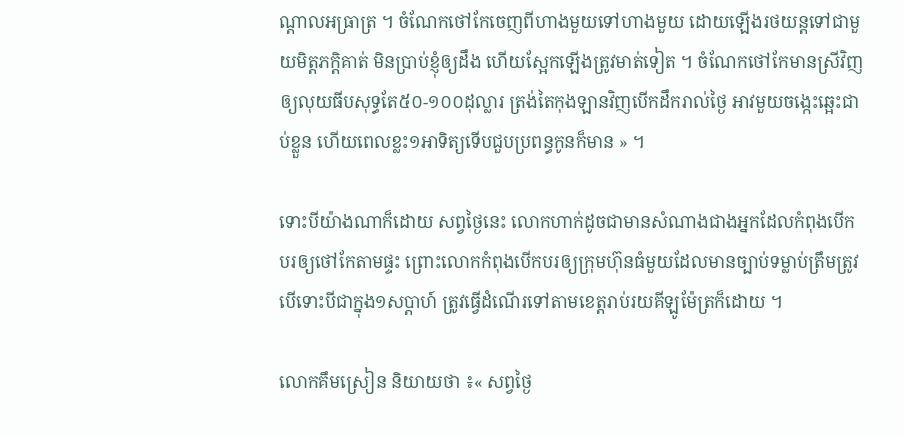ណ្ដាលអធ្រាត្រ ។ ចំណែកថៅកែចេញពីហាងមួយទៅហាងមួយ ដោយឡើងរថយន្ដទៅជាមួយមិត្តភក្ដិគាត់ មិនប្រាប់ខ្ញុំឲ្យដឹង ហើយស្អែកឡើងត្រូវមាត់ទៀត ។ ចំណែកថៅកែមានស្រីវិញ ឲ្យលុយធីបសុទ្ធតែ៥០-១០០ដុល្លារ ត្រង់តៃកុងឡានវិញបើកដឹករាល់ថ្ងៃ អាវមួយចង្កេះឆ្អេះជាប់ខ្លួន ហើយពេលខ្លះ១អាទិត្យទើបជួបប្រពន្ធកូនក៏មាន » ។

ទោះបីយ៉ាងណាក៏ដោយ សព្វថ្ងៃនេះ លោកហាក់ដូចជាមានសំណាងជាងអ្នកដែលកំពុងបើកបរឲ្យថៅកែតាមផ្ទះ ព្រោះលោកកំពុងបើកបរឲ្យក្រុមហ៊ុនធំមួយដែលមានច្បាប់ទម្លាប់ត្រឹមត្រូវ បើទោះបីជាក្នុង១សប្ដាហ៍ ត្រូវធ្វើដំណើរទៅតាមខេត្តរាប់រយគីឡូម៉ែត្រក៏ដោយ ។

លោកគឹមស្រៀន និយាយថា ៖« សព្វថ្ងៃ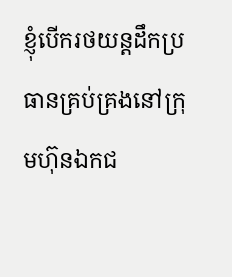ខ្ញុំបើករថយន្ដដឹកប្រធានគ្រប់គ្រងនៅក្រុមហ៊ុនឯកជ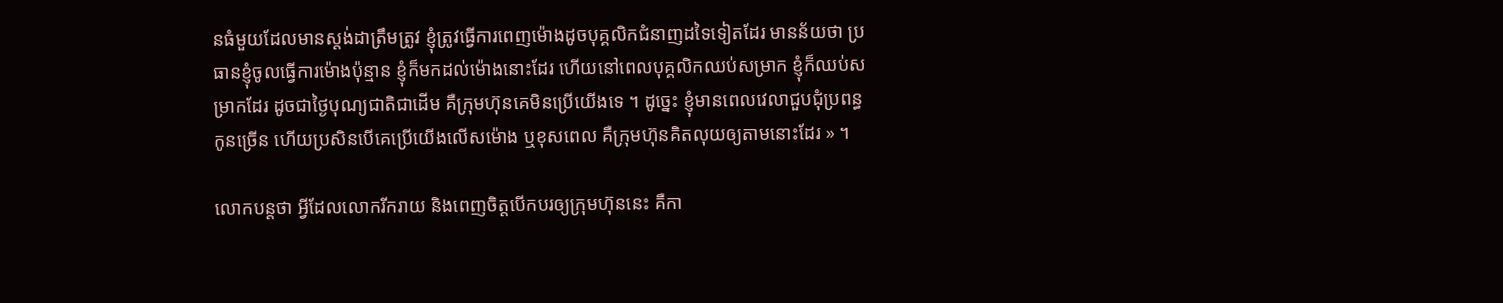នធំមួយដែលមានស្ដង់ដាត្រឹមត្រូវ ខ្ញុំត្រូវធ្វើការពេញម៉ោងដូចបុគ្គលិកជំនាញដទៃទៀតដែរ មានន័យថា ប្រធានខ្ញុំចូលធ្វើការម៉ោងប៉ុន្មាន ខ្ញុំក៏មកដល់ម៉ោងនោះដែរ ហើយនៅពេលបុគ្គលិកឈប់សម្រាក ខ្ញុំក៏ឈប់សម្រាកដែរ ដូចជាថ្ងៃបុណ្យជាតិជាដើម គឺក្រុមហ៊ុនគេមិនប្រើយើងទេ ។ ដូច្នេះ ខ្ញុំមានពេលវេលាជួបជុំប្រពន្ធកូនច្រើន ហើយប្រសិនបើគេប្រើយើងលើសម៉ោង ឬខុសពេល គឺក្រុមហ៊ុនគិតលុយឲ្យតាមនោះដែរ » ។

លោកបន្ដថា អ្វីដែលលោករីករាយ និងពេញចិត្តបើកបរឲ្យក្រុមហ៊ុននេះ គឺកា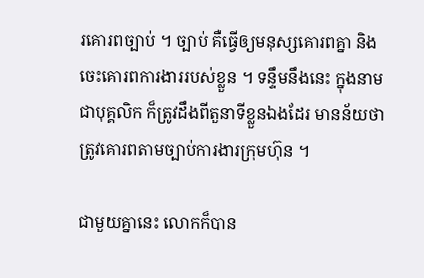រគោរពច្បាប់ ។ ច្បាប់ គឺធ្វើឲ្យមនុស្សគោរពគ្នា និងចេះគោរពការងាររបស់ខ្លួន ។ ទន្ទឹមនឹងនេះ ក្នុងនាមជាបុគ្គលិក ក៏ត្រូវដឹងពីតួនាទីខ្លួនឯងដែរ មានន័យថា ត្រូវគោរពតាមច្បាប់ការងារក្រុមហ៊ុន ។

ជាមួយគ្នានេះ លោកក៏បាន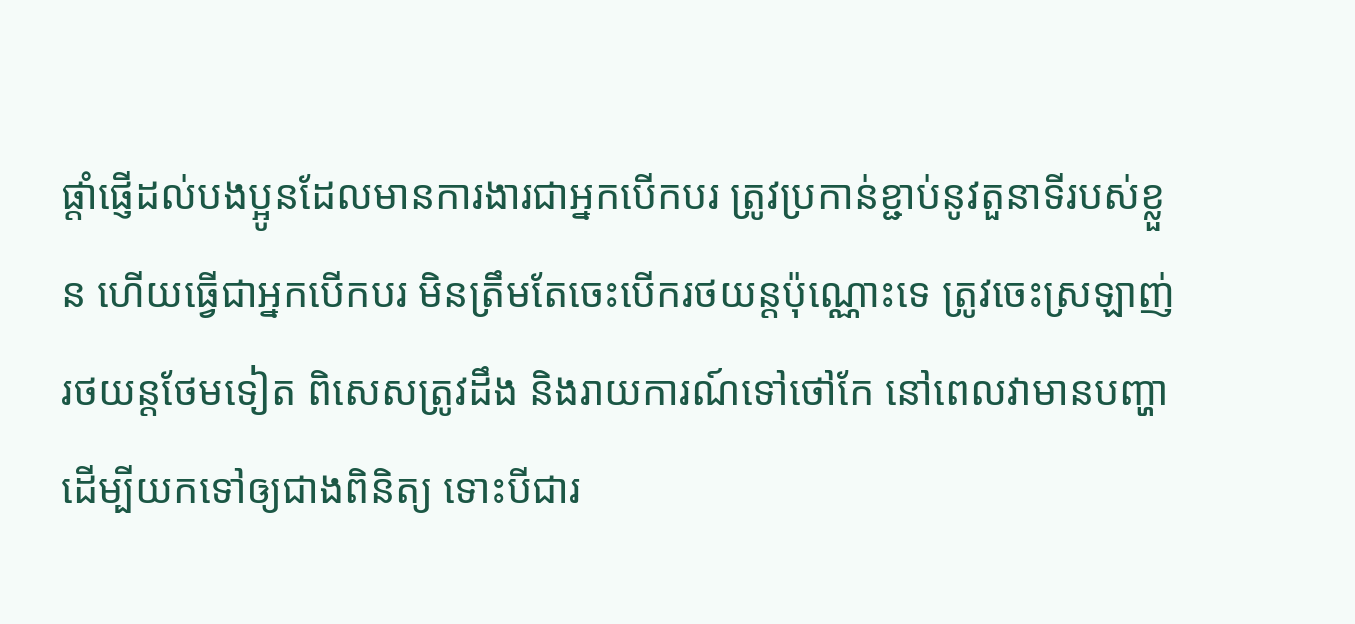ផ្ដាំផ្ញើដល់បងប្អូនដែលមានការងារជាអ្នកបើកបរ ត្រូវប្រកាន់ខ្ជាប់នូវតួនាទីរបស់ខ្លួន ហើយធ្វើជាអ្នកបើកបរ មិនត្រឹមតែចេះបើករថយន្ដប៉ុណ្ណោះទេ ត្រូវចេះស្រឡាញ់រថយន្ដថែមទៀត ពិសេសត្រូវដឹង និងរាយការណ៍ទៅថៅកែ នៅពេលវាមានបញ្ហា ដើម្បីយកទៅឲ្យជាងពិនិត្យ ទោះបីជារ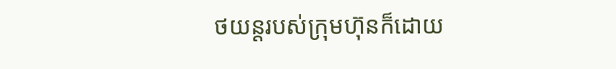ថយន្ដរបស់ក្រុមហ៊ុនក៏ដោយ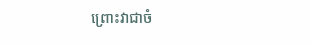ព្រោះវាជាចំ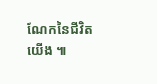ណែកនៃជីវិតយើង ៕